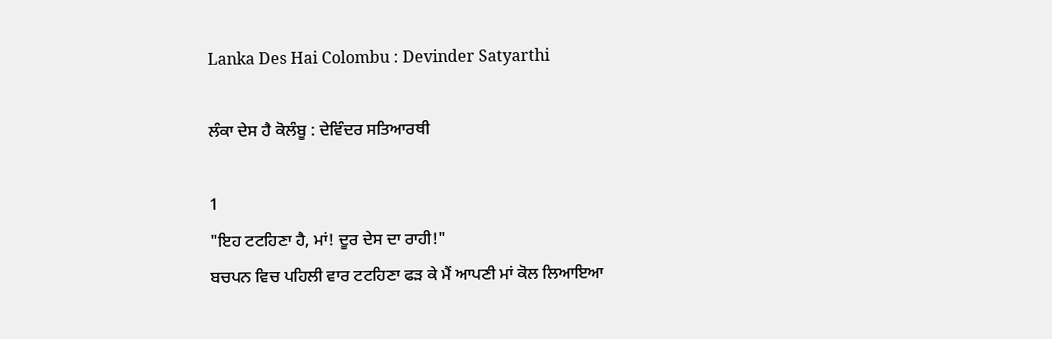Lanka Des Hai Colombu : Devinder Satyarthi

ਲੰਕਾ ਦੇਸ ਹੈ ਕੋਲੰਬੂ : ਦੇਵਿੰਦਰ ਸਤਿਆਰਥੀ

1
"ਇਹ ਟਟਹਿਣਾ ਹੈ, ਮਾਂ! ਦੂਰ ਦੇਸ ਦਾ ਰਾਹੀ!"
ਬਚਪਨ ਵਿਚ ਪਹਿਲੀ ਵਾਰ ਟਟਹਿਣਾ ਫੜ ਕੇ ਮੈਂ ਆਪਣੀ ਮਾਂ ਕੋਲ ਲਿਆਇਆ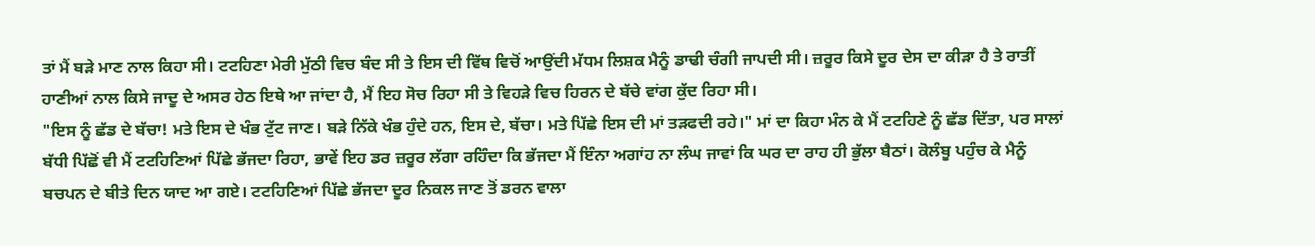ਤਾਂ ਮੈਂ ਬੜੇ ਮਾਣ ਨਾਲ ਕਿਹਾ ਸੀ। ਟਟਹਿਣਾ ਮੇਰੀ ਮੁੱਠੀ ਵਿਚ ਬੰਦ ਸੀ ਤੇ ਇਸ ਦੀ ਵਿੱਥ ਵਿਚੋਂ ਆਉਂਦੀ ਮੱਧਮ ਲਿਸ਼ਕ ਮੈਨੂੰ ਡਾਢੀ ਚੰਗੀ ਜਾਪਦੀ ਸੀ। ਜ਼ਰੂਰ ਕਿਸੇ ਦੂਰ ਦੇਸ ਦਾ ਕੀੜਾ ਹੈ ਤੇ ਰਾਤੀਂ ਹਾਣੀਆਂ ਨਾਲ ਕਿਸੇ ਜਾਦੂ ਦੇ ਅਸਰ ਹੇਠ ਇਥੇ ਆ ਜਾਂਦਾ ਹੈ, ਮੈਂ ਇਹ ਸੋਚ ਰਿਹਾ ਸੀ ਤੇ ਵਿਹੜੇ ਵਿਚ ਹਿਰਨ ਦੇ ਬੱਚੇ ਵਾਂਗ ਕੁੱਦ ਰਿਹਾ ਸੀ।
"ਇਸ ਨੂੰ ਛੱਡ ਦੇ ਬੱਚਾ! ਮਤੇ ਇਸ ਦੇ ਖੰਭ ਟੁੱਟ ਜਾਣ। ਬੜੇ ਨਿੱਕੇ ਖੰਭ ਹੁੰਦੇ ਹਨ, ਇਸ ਦੇ, ਬੱਚਾ। ਮਤੇ ਪਿੱਛੇ ਇਸ ਦੀ ਮਾਂ ਤੜਫਦੀ ਰਹੇ।" ਮਾਂ ਦਾ ਕਿਹਾ ਮੰਨ ਕੇ ਮੈਂ ਟਟਹਿਣੇ ਨੂੰ ਛੱਡ ਦਿੱਤਾ, ਪਰ ਸਾਲਾਂ ਬੱਧੀ ਪਿੱਛੋਂ ਵੀ ਮੈਂ ਟਟਹਿਣਿਆਂ ਪਿੱਛੇ ਭੱਜਦਾ ਰਿਹਾ, ਭਾਵੇਂ ਇਹ ਡਰ ਜ਼ਰੂਰ ਲੱਗਾ ਰਹਿੰਦਾ ਕਿ ਭੱਜਦਾ ਮੈਂ ਇੰਨਾ ਅਗਾਂਹ ਨਾ ਲੰਘ ਜਾਵਾਂ ਕਿ ਘਰ ਦਾ ਰਾਹ ਹੀ ਭੁੱਲਾ ਬੈਠਾਂ। ਕੋਲੰਬੂ ਪਹੁੰਚ ਕੇ ਮੈਨੂੰ ਬਚਪਨ ਦੇ ਬੀਤੇ ਦਿਨ ਯਾਦ ਆ ਗਏ। ਟਟਹਿਣਿਆਂ ਪਿੱਛੇ ਭੱਜਦਾ ਦੂਰ ਨਿਕਲ ਜਾਣ ਤੋਂ ਡਰਨ ਵਾਲਾ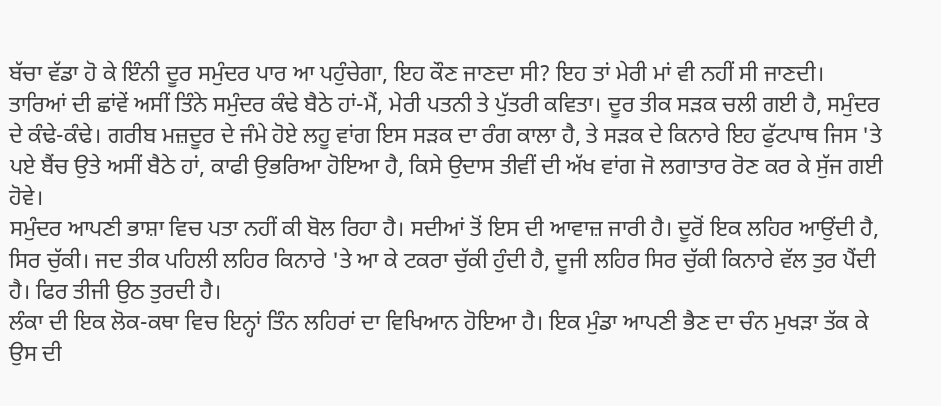ਬੱਚਾ ਵੱਡਾ ਹੋ ਕੇ ਇੰਨੀ ਦੂਰ ਸਮੁੰਦਰ ਪਾਰ ਆ ਪਹੁੰਚੇਗਾ, ਇਹ ਕੌਣ ਜਾਣਦਾ ਸੀ? ਇਹ ਤਾਂ ਮੇਰੀ ਮਾਂ ਵੀ ਨਹੀਂ ਸੀ ਜਾਣਦੀ।
ਤਾਰਿਆਂ ਦੀ ਛਾਂਵੇਂ ਅਸੀਂ ਤਿੰਨੇ ਸਮੁੰਦਰ ਕੰਢੇ ਬੈਠੇ ਹਾਂ-ਮੈਂ, ਮੇਰੀ ਪਤਨੀ ਤੇ ਪੁੱਤਰੀ ਕਵਿਤਾ। ਦੂਰ ਤੀਕ ਸੜਕ ਚਲੀ ਗਈ ਹੈ, ਸਮੁੰਦਰ ਦੇ ਕੰਢੇ-ਕੰਢੇ। ਗਰੀਬ ਮਜ਼ਦੂਰ ਦੇ ਜੰਮੇ ਹੋਏ ਲਹੂ ਵਾਂਗ ਇਸ ਸੜਕ ਦਾ ਰੰਗ ਕਾਲਾ ਹੈ, ਤੇ ਸੜਕ ਦੇ ਕਿਨਾਰੇ ਇਹ ਫੁੱਟਪਾਥ ਜਿਸ 'ਤੇ ਪਏ ਬੈਂਚ ਉਤੇ ਅਸੀਂ ਬੈਠੇ ਹਾਂ, ਕਾਫੀ ਉਭਰਿਆ ਹੋਇਆ ਹੈ, ਕਿਸੇ ਉਦਾਸ ਤੀਵੀਂ ਦੀ ਅੱਖ ਵਾਂਗ ਜੋ ਲਗਾਤਾਰ ਰੋਣ ਕਰ ਕੇ ਸੁੱਜ ਗਈ ਹੋਵੇ।
ਸਮੁੰਦਰ ਆਪਣੀ ਭਾਸ਼ਾ ਵਿਚ ਪਤਾ ਨਹੀਂ ਕੀ ਬੋਲ ਰਿਹਾ ਹੈ। ਸਦੀਆਂ ਤੋਂ ਇਸ ਦੀ ਆਵਾਜ਼ ਜਾਰੀ ਹੈ। ਦੂਰੋਂ ਇਕ ਲਹਿਰ ਆਉਂਦੀ ਹੈ, ਸਿਰ ਚੁੱਕੀ। ਜਦ ਤੀਕ ਪਹਿਲੀ ਲਹਿਰ ਕਿਨਾਰੇ 'ਤੇ ਆ ਕੇ ਟਕਰਾ ਚੁੱਕੀ ਹੁੰਦੀ ਹੈ, ਦੂਜੀ ਲਹਿਰ ਸਿਰ ਚੁੱਕੀ ਕਿਨਾਰੇ ਵੱਲ ਤੁਰ ਪੈਂਦੀ ਹੈ। ਫਿਰ ਤੀਜੀ ਉਠ ਤੁਰਦੀ ਹੈ।
ਲੰਕਾ ਦੀ ਇਕ ਲੋਕ-ਕਥਾ ਵਿਚ ਇਨ੍ਹਾਂ ਤਿੰਨ ਲਹਿਰਾਂ ਦਾ ਵਿਖਿਆਨ ਹੋਇਆ ਹੈ। ਇਕ ਮੁੰਡਾ ਆਪਣੀ ਭੈਣ ਦਾ ਚੰਨ ਮੁਖੜਾ ਤੱਕ ਕੇ ਉਸ ਦੀ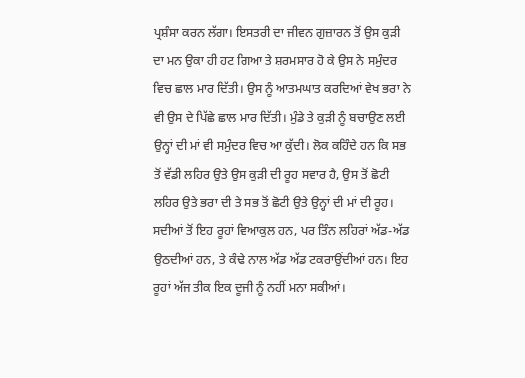ਪ੍ਰਸ਼ੰਸਾ ਕਰਨ ਲੱਗਾ। ਇਸਤਰੀ ਦਾ ਜੀਵਨ ਗੁਜ਼ਾਰਨ ਤੋਂ ਉਸ ਕੁੜੀ ਦਾ ਮਨ ਉਕਾ ਹੀ ਹਟ ਗਿਆ ਤੇ ਸ਼ਰਮਸਾਰ ਹੋ ਕੇ ਉਸ ਨੇ ਸਮੁੰਦਰ ਵਿਚ ਛਾਲ ਮਾਰ ਦਿੱਤੀ। ਉਸ ਨੂੰ ਆਤਮਘਾਤ ਕਰਦਿਆਂ ਵੇਖ ਭਰਾ ਨੇ ਵੀ ਉਸ ਦੇ ਪਿੱਛੇ ਛਾਲ ਮਾਰ ਦਿੱਤੀ। ਮੁੰਡੇ ਤੇ ਕੁੜੀ ਨੂੰ ਬਚਾਉਣ ਲਈ ਉਨ੍ਹਾਂ ਦੀ ਮਾਂ ਵੀ ਸਮੁੰਦਰ ਵਿਚ ਆ ਕੁੱਦੀ। ਲੋਕ ਕਹਿੰਦੇ ਹਨ ਕਿ ਸਭ ਤੋਂ ਵੱਡੀ ਲਹਿਰ ਉਤੇ ਉਸ ਕੁੜੀ ਦੀ ਰੂਹ ਸਵਾਰ ਹੈ, ਉਸ ਤੋਂ ਛੋਟੀ ਲਹਿਰ ਉਤੇ ਭਰਾ ਦੀ ਤੇ ਸਭ ਤੋਂ ਛੋਟੀ ਉਤੇ ਉਨ੍ਹਾਂ ਦੀ ਮਾਂ ਦੀ ਰੂਹ। ਸਦੀਆਂ ਤੋਂ ਇਹ ਰੂਹਾਂ ਵਿਆਕੁਲ ਹਨ, ਪਰ ਤਿੰਨ ਲਹਿਰਾਂ ਅੱਡ-ਅੱਡ ਉਠਦੀਆਂ ਹਨ, ਤੇ ਕੰਢੇ ਨਾਲ ਅੱਡ ਅੱਡ ਟਕਰਾਉਂਦੀਆਂ ਹਨ। ਇਹ ਰੂਹਾਂ ਅੱਜ ਤੀਕ ਇਕ ਦੂਜੀ ਨੂੰ ਨਹੀਂ ਮਨਾ ਸਕੀਆਂ।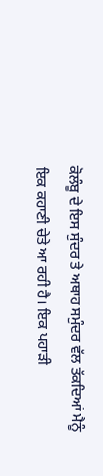ਕੋਲੰਬੂ ਦੇ ਇਸ ਸੁੰਦਰ ਤੇ ਅਥਾਹ ਸਮੁੰਦਰ ਵੱਲ ਤੱਕਦਿਆਂ ਮੈਨੂੰ ਇਕ ਕਹਾਣੀ ਚੇਤੇ ਆ ਰਹੀ ਹੈ। ਇਕ ਪਹਾੜੀ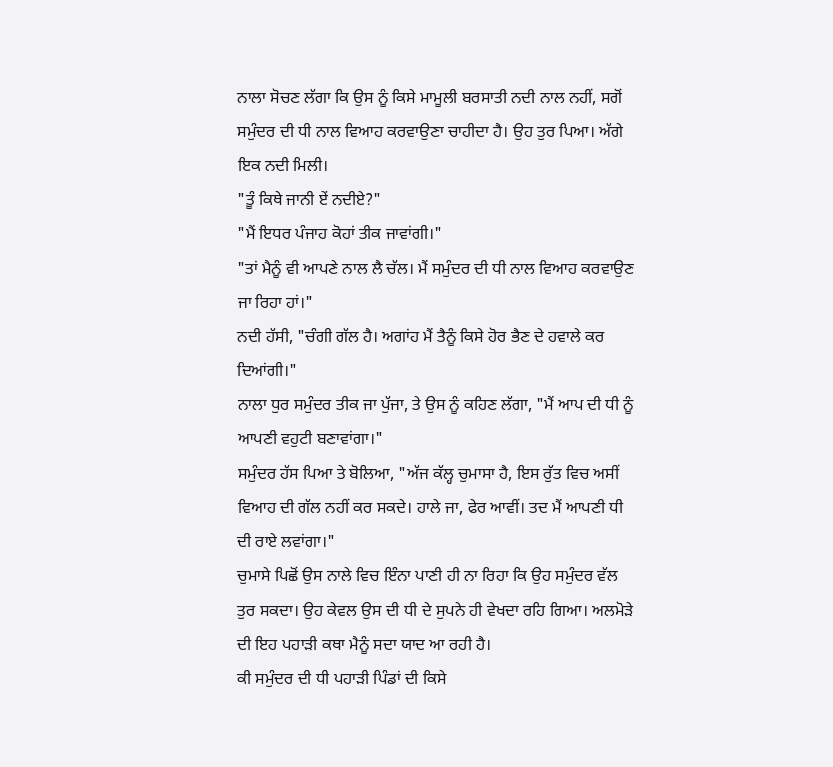ਨਾਲਾ ਸੋਚਣ ਲੱਗਾ ਕਿ ਉਸ ਨੂੰ ਕਿਸੇ ਮਾਮੂਲੀ ਬਰਸਾਤੀ ਨਦੀ ਨਾਲ ਨਹੀਂ, ਸਗੋਂ ਸਮੁੰਦਰ ਦੀ ਧੀ ਨਾਲ ਵਿਆਹ ਕਰਵਾਉਣਾ ਚਾਹੀਦਾ ਹੈ। ਉਹ ਤੁਰ ਪਿਆ। ਅੱਗੇ ਇਕ ਨਦੀ ਮਿਲੀ।
"ਤੂੰ ਕਿਥੇ ਜਾਨੀ ਏਂ ਨਦੀਏ?"
"ਮੈਂ ਇਧਰ ਪੰਜਾਹ ਕੋਹਾਂ ਤੀਕ ਜਾਵਾਂਗੀ।"
"ਤਾਂ ਮੈਨੂੰ ਵੀ ਆਪਣੇ ਨਾਲ ਲੈ ਚੱਲ। ਮੈਂ ਸਮੁੰਦਰ ਦੀ ਧੀ ਨਾਲ ਵਿਆਹ ਕਰਵਾਉਣ ਜਾ ਰਿਹਾ ਹਾਂ।"
ਨਦੀ ਹੱਸੀ, "ਚੰਗੀ ਗੱਲ ਹੈ। ਅਗਾਂਹ ਮੈਂ ਤੈਨੂੰ ਕਿਸੇ ਹੋਰ ਭੈਣ ਦੇ ਹਵਾਲੇ ਕਰ ਦਿਆਂਗੀ।"
ਨਾਲਾ ਧੁਰ ਸਮੁੰਦਰ ਤੀਕ ਜਾ ਪੁੱਜਾ, ਤੇ ਉਸ ਨੂੰ ਕਹਿਣ ਲੱਗਾ, "ਮੈਂ ਆਪ ਦੀ ਧੀ ਨੂੰ ਆਪਣੀ ਵਹੁਟੀ ਬਣਾਵਾਂਗਾ।"
ਸਮੁੰਦਰ ਹੱਸ ਪਿਆ ਤੇ ਬੋਲਿਆ, "ਅੱਜ ਕੱਲ੍ਹ ਚੁਮਾਸਾ ਹੈ, ਇਸ ਰੁੱਤ ਵਿਚ ਅਸੀਂ ਵਿਆਹ ਦੀ ਗੱਲ ਨਹੀਂ ਕਰ ਸਕਦੇ। ਹਾਲੇ ਜਾ, ਫੇਰ ਆਵੀਂ। ਤਦ ਮੈਂ ਆਪਣੀ ਧੀ ਦੀ ਰਾਏ ਲਵਾਂਗਾ।"
ਚੁਮਾਸੇ ਪਿਛੋਂ ਉਸ ਨਾਲੇ ਵਿਚ ਇੰਨਾ ਪਾਣੀ ਹੀ ਨਾ ਰਿਹਾ ਕਿ ਉਹ ਸਮੁੰਦਰ ਵੱਲ ਤੁਰ ਸਕਦਾ। ਉਹ ਕੇਵਲ ਉਸ ਦੀ ਧੀ ਦੇ ਸੁਪਨੇ ਹੀ ਵੇਖਦਾ ਰਹਿ ਗਿਆ। ਅਲਮੋੜੇ ਦੀ ਇਹ ਪਹਾੜੀ ਕਥਾ ਮੈਨੂੰ ਸਦਾ ਯਾਦ ਆ ਰਹੀ ਹੈ।
ਕੀ ਸਮੁੰਦਰ ਦੀ ਧੀ ਪਹਾੜੀ ਪਿੰਡਾਂ ਦੀ ਕਿਸੇ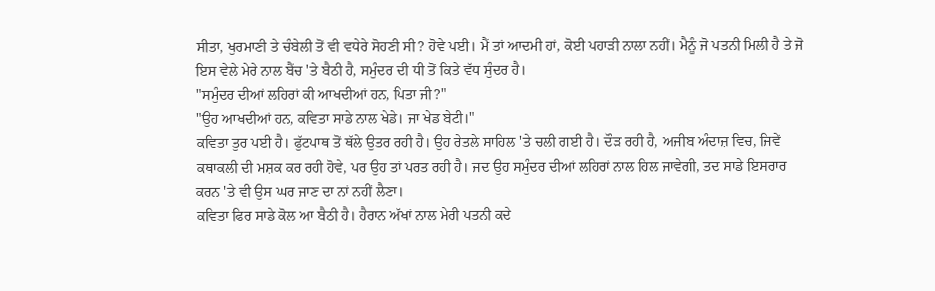ਸੀਤਾ, ਖੁਰਮਾਣੀ ਤੇ ਚੰਬੇਲੀ ਤੋਂ ਵੀ ਵਧੇਰੇ ਸੋਹਣੀ ਸੀ? ਹੋਵੇ ਪਈ। ਮੈਂ ਤਾਂ ਆਦਮੀ ਹਾਂ, ਕੋਈ ਪਹਾੜੀ ਨਾਲਾ ਨਹੀਂ। ਮੈਨੂੰ ਜੋ ਪਤਨੀ ਮਿਲੀ ਹੈ ਤੇ ਜੋ ਇਸ ਵੇਲੇ ਮੇਰੇ ਨਾਲ ਬੈਂਚ 'ਤੇ ਬੈਠੀ ਹੈ, ਸਮੁੰਦਰ ਦੀ ਧੀ ਤੋਂ ਕਿਤੇ ਵੱਧ ਸੁੰਦਰ ਹੈ।
"ਸਮੁੰਦਰ ਦੀਆਂ ਲਹਿਰਾਂ ਕੀ ਆਖਦੀਆਂ ਹਨ, ਪਿਤਾ ਜੀ?"
"ਉਹ ਆਖਦੀਆਂ ਹਨ, ਕਵਿਤਾ ਸਾਡੇ ਨਾਲ ਖੇਡੇ। ਜਾ ਖੇਡ ਬੇਟੀ।"
ਕਵਿਤਾ ਤੁਰ ਪਈ ਹੈ। ਫੁੱਟਪਾਥ ਤੋਂ ਥੱਲੇ ਉਤਰ ਰਹੀ ਹੈ। ਉਹ ਰੇਤਲੇ ਸਾਹਿਲ 'ਤੇ ਚਲੀ ਗਈ ਹੈ। ਦੌੜ ਰਹੀ ਹੈ, ਅਜੀਬ ਅੰਦਾਜ਼ ਵਿਚ, ਜਿਵੇਂ ਕਥਾਕਲੀ ਦੀ ਮਸ਼ਕ ਕਰ ਰਹੀ ਹੋਵੇ, ਪਰ ਉਹ ਤਾਂ ਪਰਤ ਰਹੀ ਹੈ। ਜਦ ਉਹ ਸਮੁੰਦਰ ਦੀਆਂ ਲਹਿਰਾਂ ਨਾਲ ਹਿਲ ਜਾਵੇਗੀ, ਤਦ ਸਾਡੇ ਇਸਰਾਰ ਕਰਨ 'ਤੇ ਵੀ ਉਸ ਘਰ ਜਾਣ ਦਾ ਨਾਂ ਨਹੀਂ ਲੈਣਾ।
ਕਵਿਤਾ ਫਿਰ ਸਾਡੇ ਕੋਲ ਆ ਬੈਠੀ ਹੈ। ਹੈਰਾਨ ਅੱਖਾਂ ਨਾਲ ਮੇਰੀ ਪਤਨੀ ਕਦੇ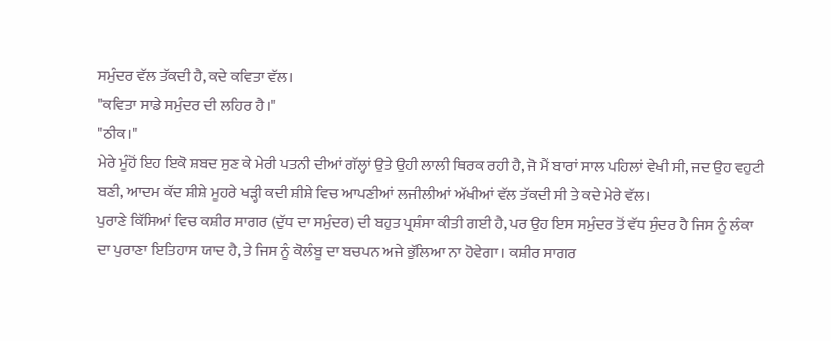ਸਮੁੰਦਰ ਵੱਲ ਤੱਕਦੀ ਹੈ, ਕਦੇ ਕਵਿਤਾ ਵੱਲ।
"ਕਵਿਤਾ ਸਾਡੇ ਸਮੁੰਦਰ ਦੀ ਲਹਿਰ ਹੈ।"
"ਠੀਕ।"
ਮੇਰੇ ਮੂੰਹੋਂ ਇਹ ਇਕੋ ਸ਼ਬਦ ਸੁਣ ਕੇ ਮੇਰੀ ਪਤਨੀ ਦੀਆਂ ਗੱਲ੍ਹਾਂ ਉਤੇ ਉਹੀ ਲਾਲੀ ਥਿਰਕ ਰਹੀ ਹੈ, ਜੋ ਮੈਂ ਬਾਰਾਂ ਸਾਲ ਪਹਿਲਾਂ ਵੇਖੀ ਸੀ, ਜਦ ਉਹ ਵਹੁਟੀ ਬਣੀ, ਆਦਮ ਕੱਦ ਸ਼ੀਸ਼ੇ ਮੂਹਰੇ ਖੜ੍ਹੀ ਕਦੀ ਸ਼ੀਸ਼ੇ ਵਿਚ ਆਪਣੀਆਂ ਲਜੀਲੀਆਂ ਅੱਖੀਆਂ ਵੱਲ ਤੱਕਦੀ ਸੀ ਤੇ ਕਦੇ ਮੇਰੇ ਵੱਲ।
ਪੁਰਾਣੇ ਕਿੱਸਿਆਂ ਵਿਚ ਕਸ਼ੀਰ ਸਾਗਰ (ਦੁੱਧ ਦਾ ਸਮੁੰਦਰ) ਦੀ ਬਹੁਤ ਪ੍ਰਸ਼ੰਸਾ ਕੀਤੀ ਗਈ ਹੈ, ਪਰ ਉਹ ਇਸ ਸਮੁੰਦਰ ਤੋਂ ਵੱਧ ਸੁੰਦਰ ਹੈ ਜਿਸ ਨੂੰ ਲੰਕਾ ਦਾ ਪੁਰਾਣਾ ਇਤਿਹਾਸ ਯਾਦ ਹੈ, ਤੇ ਜਿਸ ਨੂੰ ਕੋਲੰਬੂ ਦਾ ਬਚਪਨ ਅਜੇ ਭੁੱਲਿਆ ਨਾ ਹੋਵੇਗਾ। ਕਸ਼ੀਰ ਸਾਗਰ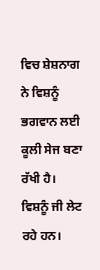ਵਿਚ ਸ਼ੇਸ਼ਨਾਗ ਨੇ ਵਿਸ਼ਨੂੰ ਭਗਵਾਨ ਲਈ ਕੂਲੀ ਸੇਜ ਬਣਾ ਰੱਖੀ ਹੈ। ਵਿਸ਼ਨੂੰ ਜੀ ਲੇਟ ਰਹੇ ਹਨ।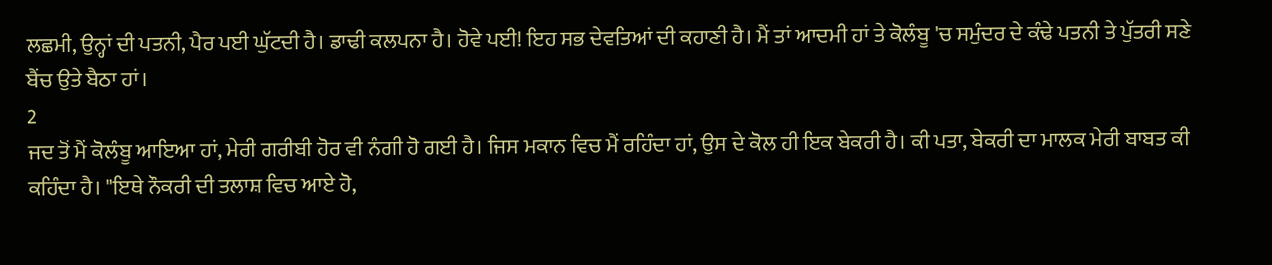ਲਛਮੀ, ਉਨ੍ਹਾਂ ਦੀ ਪਤਨੀ, ਪੈਰ ਪਈ ਘੁੱਟਦੀ ਹੈ। ਡਾਢੀ ਕਲਪਨਾ ਹੈ। ਹੋਵੇ ਪਈ! ਇਹ ਸਭ ਦੇਵਤਿਆਂ ਦੀ ਕਹਾਣੀ ਹੈ। ਮੈਂ ਤਾਂ ਆਦਮੀ ਹਾਂ ਤੇ ਕੋਲੰਬੂ 'ਚ ਸਮੁੰਦਰ ਦੇ ਕੰਢੇ ਪਤਨੀ ਤੇ ਪੁੱਤਰੀ ਸਣੇ ਬੈਂਚ ਉਤੇ ਬੈਠਾ ਹਾਂ।
2
ਜਦ ਤੋਂ ਮੈਂ ਕੋਲੰਬੂ ਆਇਆ ਹਾਂ, ਮੇਰੀ ਗਰੀਬੀ ਹੋਰ ਵੀ ਨੰਗੀ ਹੋ ਗਈ ਹੈ। ਜਿਸ ਮਕਾਨ ਵਿਚ ਮੈਂ ਰਹਿੰਦਾ ਹਾਂ, ਉਸ ਦੇ ਕੋਲ ਹੀ ਇਕ ਬੇਕਰੀ ਹੈ। ਕੀ ਪਤਾ, ਬੇਕਰੀ ਦਾ ਮਾਲਕ ਮੇਰੀ ਬਾਬਤ ਕੀ ਕਹਿੰਦਾ ਹੈ। "ਇਥੇ ਨੌਕਰੀ ਦੀ ਤਲਾਸ਼ ਵਿਚ ਆਏ ਹੋ,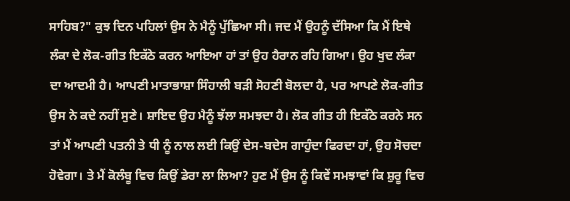ਸਾਹਿਬ?" ਕੁਝ ਦਿਨ ਪਹਿਲਾਂ ਉਸ ਨੇ ਮੈਨੂੰ ਪੁੱਛਿਆ ਸੀ। ਜਦ ਮੈਂ ਉਹਨੂੰ ਦੱਸਿਆ ਕਿ ਮੈਂ ਇਥੇ ਲੰਕਾ ਦੇ ਲੋਕ-ਗੀਤ ਇਕੱਠੇ ਕਰਨ ਆਇਆ ਹਾਂ ਤਾਂ ਉਹ ਹੈਰਾਨ ਰਹਿ ਗਿਆ। ਉਹ ਖੁਦ ਲੰਕਾ ਦਾ ਆਦਮੀ ਹੈ। ਆਪਣੀ ਮਾਤਾਭਾਸ਼ਾ ਸਿੰਹਾਲੀ ਬੜੀ ਸੋਹਣੀ ਬੋਲਦਾ ਹੈ, ਪਰ ਆਪਣੇ ਲੋਕ-ਗੀਤ ਉਸ ਨੇ ਕਦੇ ਨਹੀਂ ਸੁਣੇ। ਸ਼ਾਇਦ ਉਹ ਮੈਨੂੰ ਝੱਲਾ ਸਮਝਦਾ ਹੈ। ਲੋਕ ਗੀਤ ਹੀ ਇਕੱਠੇ ਕਰਨੇ ਸਨ ਤਾਂ ਮੈਂ ਆਪਣੀ ਪਤਨੀ ਤੇ ਧੀ ਨੂੰ ਨਾਲ ਲਈ ਕਿਉਂ ਦੇਸ-ਬਦੇਸ ਗਾਹੁੰਦਾ ਫਿਰਦਾ ਹਾਂ, ਉਹ ਸੋਚਦਾ ਹੋਵੇਗਾ। ਤੇ ਮੈਂ ਕੋਲੰਬੂ ਵਿਚ ਕਿਉਂ ਡੇਰਾ ਲਾ ਲਿਆ? ਹੁਣ ਮੈਂ ਉਸ ਨੂੰ ਕਿਵੇਂ ਸਮਝਾਵਾਂ ਕਿ ਸ਼ੁਰੂ ਵਿਚ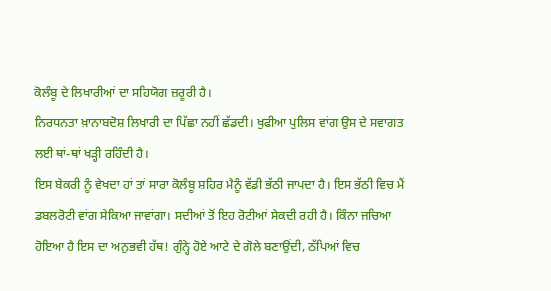ਕੋਲੰਬੂ ਦੇ ਲਿਖਾਰੀਆਂ ਦਾ ਸਹਿਯੋਗ ਜ਼ਰੂਰੀ ਹੈ।
ਨਿਰਧਨਤਾ ਖ਼ਾਨਾਬਦੋਸ਼ ਲਿਖਾਰੀ ਦਾ ਪਿੱਛਾ ਨਹੀਂ ਛੱਡਦੀ। ਖੁਫੀਆ ਪੁਲਿਸ ਵਾਂਗ ਉਸ ਦੇ ਸਵਾਗਤ ਲਈ ਥਾਂ-ਥਾਂ ਖੜ੍ਹੀ ਰਹਿੰਦੀ ਹੈ।
ਇਸ ਬੇਕਰੀ ਨੂੰ ਵੇਖਦਾ ਹਾਂ ਤਾਂ ਸਾਰਾ ਕੋਲੰਬੂ ਸ਼ਹਿਰ ਮੈਨੂੰ ਵੱਡੀ ਭੱਠੀ ਜਾਪਦਾ ਹੈ। ਇਸ ਭੱਠੀ ਵਿਚ ਮੈਂ ਡਬਲਰੋਟੀ ਵਾਂਗ ਸੇਕਿਆ ਜਾਵਾਂਗਾ। ਸਦੀਆਂ ਤੋਂ ਇਹ ਰੋਟੀਆਂ ਸੇਕਦੀ ਰਹੀ ਹੈ। ਕਿੰਨਾ ਜਚਿਆ ਹੋਇਆ ਹੈ ਇਸ ਦਾ ਅਨੁਭਵੀ ਹੱਥ! ਗੁੰਨ੍ਹੇ ਹੋਏ ਆਟੇ ਦੇ ਗੋਲੇ ਬਣਾਉਂਦੀ, ਠੱਪਿਆਂ ਵਿਚ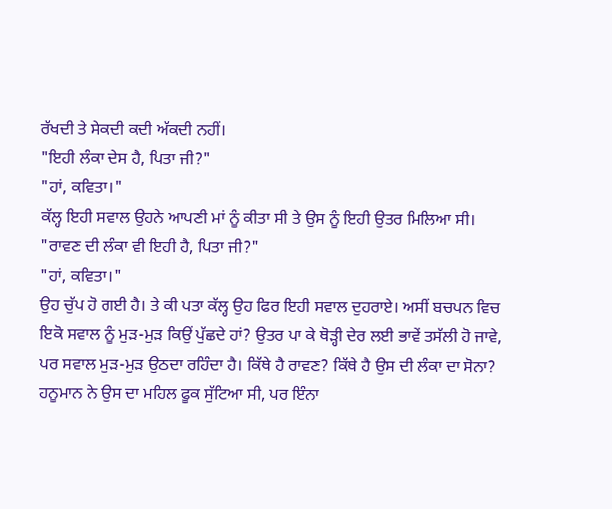ਰੱਖਦੀ ਤੇ ਸੇਕਦੀ ਕਦੀ ਅੱਕਦੀ ਨਹੀਂ।
"ਇਹੀ ਲੰਕਾ ਦੇਸ ਹੈ, ਪਿਤਾ ਜੀ?"
"ਹਾਂ, ਕਵਿਤਾ।"
ਕੱਲ੍ਹ ਇਹੀ ਸਵਾਲ ਉਹਨੇ ਆਪਣੀ ਮਾਂ ਨੂੰ ਕੀਤਾ ਸੀ ਤੇ ਉਸ ਨੂੰ ਇਹੀ ਉਤਰ ਮਿਲਿਆ ਸੀ।
"ਰਾਵਣ ਦੀ ਲੰਕਾ ਵੀ ਇਹੀ ਹੈ, ਪਿਤਾ ਜੀ?"
"ਹਾਂ, ਕਵਿਤਾ।"
ਉਹ ਚੁੱਪ ਹੋ ਗਈ ਹੈ। ਤੇ ਕੀ ਪਤਾ ਕੱਲ੍ਹ ਉਹ ਫਿਰ ਇਹੀ ਸਵਾਲ ਦੁਹਰਾਏ। ਅਸੀਂ ਬਚਪਨ ਵਿਚ ਇਕੋ ਸਵਾਲ ਨੂੰ ਮੁੜ-ਮੁੜ ਕਿਉਂ ਪੁੱਛਦੇ ਹਾਂ? ਉਤਰ ਪਾ ਕੇ ਥੋੜ੍ਹੀ ਦੇਰ ਲਈ ਭਾਵੇਂ ਤਸੱਲੀ ਹੋ ਜਾਵੇ, ਪਰ ਸਵਾਲ ਮੁੜ-ਮੁੜ ਉਠਦਾ ਰਹਿੰਦਾ ਹੈ। ਕਿੱਥੇ ਹੈ ਰਾਵਣ? ਕਿੱਥੇ ਹੈ ਉਸ ਦੀ ਲੰਕਾ ਦਾ ਸੋਨਾ? ਹਨੂਮਾਨ ਨੇ ਉਸ ਦਾ ਮਹਿਲ ਫੂਕ ਸੁੱਟਿਆ ਸੀ, ਪਰ ਇੰਨਾ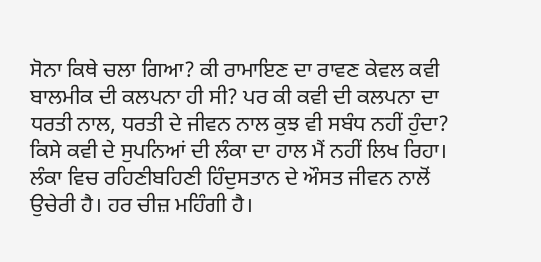ਸੋਨਾ ਕਿਥੇ ਚਲਾ ਗਿਆ? ਕੀ ਰਾਮਾਇਣ ਦਾ ਰਾਵਣ ਕੇਵਲ ਕਵੀ ਬਾਲਮੀਕ ਦੀ ਕਲਪਨਾ ਹੀ ਸੀ? ਪਰ ਕੀ ਕਵੀ ਦੀ ਕਲਪਨਾ ਦਾ ਧਰਤੀ ਨਾਲ, ਧਰਤੀ ਦੇ ਜੀਵਨ ਨਾਲ ਕੁਝ ਵੀ ਸਬੰਧ ਨਹੀਂ ਹੁੰਦਾ?
ਕਿਸੇ ਕਵੀ ਦੇ ਸੁਪਨਿਆਂ ਦੀ ਲੰਕਾ ਦਾ ਹਾਲ ਮੈਂ ਨਹੀਂ ਲਿਖ ਰਿਹਾ। ਲੰਕਾ ਵਿਚ ਰਹਿਣੀਬਹਿਣੀ ਹਿੰਦੁਸਤਾਨ ਦੇ ਔਸਤ ਜੀਵਨ ਨਾਲੋਂ ਉਚੇਰੀ ਹੈ। ਹਰ ਚੀਜ਼ ਮਹਿੰਗੀ ਹੈ।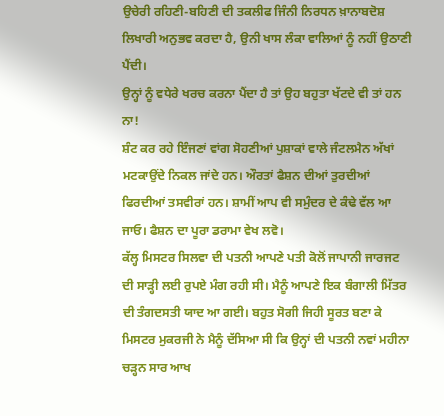ਉਚੇਰੀ ਰਹਿਣੀ-ਬਹਿਣੀ ਦੀ ਤਕਲੀਫ ਜਿੰਨੀ ਨਿਰਧਨ ਖ਼ਾਨਾਬਦੋਸ਼ ਲਿਖਾਰੀ ਅਨੁਭਵ ਕਰਦਾ ਹੈ, ਉਨੀ ਖਾਸ ਲੰਕਾ ਵਾਲਿਆਂ ਨੂੰ ਨਹੀਂ ਉਠਾਣੀ ਪੈਂਦੀ।
ਉਨ੍ਹਾਂ ਨੂੰ ਵਧੇਰੇ ਖਰਚ ਕਰਨਾ ਪੈਂਦਾ ਹੈ ਤਾਂ ਉਹ ਬਹੁਤਾ ਖੱਟਦੇ ਵੀ ਤਾਂ ਹਨ ਨਾ!
ਸ਼ੰਟ ਕਰ ਰਹੇ ਇੰਜਣਾਂ ਵਾਂਗ ਸੋਹਣੀਆਂ ਪੁਸ਼ਾਕਾਂ ਵਾਲੇ ਜੰਟਲਮੈਨ ਅੱਖਾਂ ਮਟਕਾਉਂਦੇ ਨਿਕਲ ਜਾਂਦੇ ਹਨ। ਔਰਤਾਂ ਫੈਸ਼ਨ ਦੀਆਂ ਤੁਰਦੀਆਂ ਫਿਰਦੀਆਂ ਤਸਵੀਰਾਂ ਹਨ। ਸ਼ਾਮੀਂ ਆਪ ਵੀ ਸਮੁੰਦਰ ਦੇ ਕੰਢੇ ਵੱਲ ਆ ਜਾਓ। ਫੈਸ਼ਨ ਦਾ ਪੂਰਾ ਡਰਾਮਾ ਵੇਖ ਲਵੋ।
ਕੱਲ੍ਹ ਮਿਸਟਰ ਸਿਲਵਾ ਦੀ ਪਤਨੀ ਆਪਣੇ ਪਤੀ ਕੋਲੋਂ ਜਾਪਾਨੀ ਜਾਰਜਟ ਦੀ ਸਾੜ੍ਹੀ ਲਈ ਰੁਪਏ ਮੰਗ ਰਹੀ ਸੀ। ਮੈਨੂੰ ਆਪਣੇ ਇਕ ਬੰਗਾਲੀ ਮਿੱਤਰ ਦੀ ਤੰਗਦਸਤੀ ਯਾਦ ਆ ਗਈ। ਬਹੁਤ ਸੋਗੀ ਜਿਹੀ ਸੂਰਤ ਬਣਾ ਕੇ ਮਿਸਟਰ ਮੁਕਰਜੀ ਨੇ ਮੈਨੂੰ ਦੱਸਿਆ ਸੀ ਕਿ ਉਨ੍ਹਾਂ ਦੀ ਪਤਨੀ ਨਵਾਂ ਮਹੀਨਾ ਚੜ੍ਹਨ ਸਾਰ ਆਖ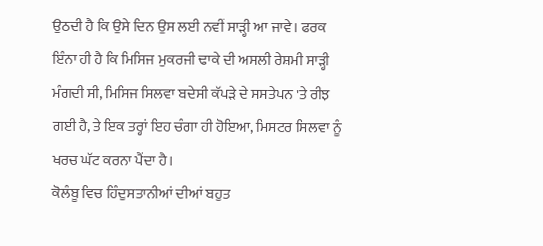ਉਠਦੀ ਹੈ ਕਿ ਉਸੇ ਦਿਨ ਉਸ ਲਈ ਨਵੀਂ ਸਾੜ੍ਹੀ ਆ ਜਾਵੇ। ਫਰਕ ਇੰਨਾ ਹੀ ਹੈ ਕਿ ਮਿਸਿਜ ਮੁਕਰਜੀ ਢਾਕੇ ਦੀ ਅਸਲੀ ਰੇਸ਼ਮੀ ਸਾੜ੍ਹੀ ਮੰਗਦੀ ਸੀ, ਮਿਸਿਜ ਸਿਲਵਾ ਬਦੇਸੀ ਕੱਪੜੇ ਦੇ ਸਸਤੇਪਨ 'ਤੇ ਰੀਝ ਗਈ ਹੈ, ਤੇ ਇਕ ਤਰ੍ਹਾਂ ਇਹ ਚੰਗਾ ਹੀ ਹੋਇਆ, ਮਿਸਟਰ ਸਿਲਵਾ ਨੂੰ ਖਰਚ ਘੱਟ ਕਰਨਾ ਪੈਂਦਾ ਹੈ।
ਕੋਲੰਬੂ ਵਿਚ ਹਿੰਦੁਸਤਾਨੀਆਂ ਦੀਆਂ ਬਹੁਤ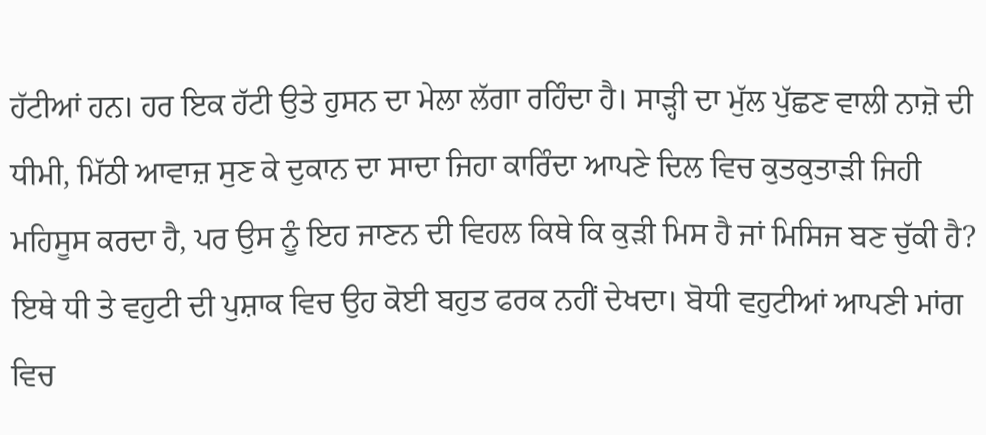ਹੱਟੀਆਂ ਹਨ। ਹਰ ਇਕ ਹੱਟੀ ਉਤੇ ਹੁਸਨ ਦਾ ਮੇਲਾ ਲੱਗਾ ਰਹਿੰਦਾ ਹੈ। ਸਾੜ੍ਹੀ ਦਾ ਮੁੱਲ ਪੁੱਛਣ ਵਾਲੀ ਨਾਜ਼ੋ ਦੀ ਧੀਮੀ, ਮਿੱਠੀ ਆਵਾਜ਼ ਸੁਣ ਕੇ ਦੁਕਾਨ ਦਾ ਸਾਦਾ ਜਿਹਾ ਕਾਰਿੰਦਾ ਆਪਣੇ ਦਿਲ ਵਿਚ ਕੁਤਕੁਤਾੜੀ ਜਿਹੀ ਮਹਿਸੂਸ ਕਰਦਾ ਹੈ, ਪਰ ਉਸ ਨੂੰ ਇਹ ਜਾਣਨ ਦੀ ਵਿਹਲ ਕਿਥੇ ਕਿ ਕੁੜੀ ਮਿਸ ਹੈ ਜਾਂ ਮਿਸਿਜ ਬਣ ਚੁੱਕੀ ਹੈ? ਇਥੇ ਧੀ ਤੇ ਵਹੁਟੀ ਦੀ ਪੁਸ਼ਾਕ ਵਿਚ ਉਹ ਕੋਈ ਬਹੁਤ ਫਰਕ ਨਹੀਂ ਦੇਖਦਾ। ਬੋਧੀ ਵਹੁਟੀਆਂ ਆਪਣੀ ਮਾਂਗ ਵਿਚ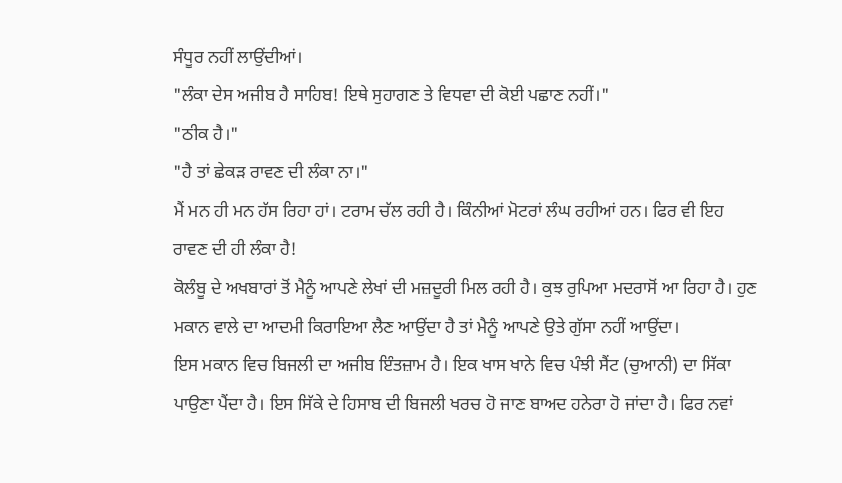ਸੰਧੂਰ ਨਹੀਂ ਲਾਉਂਦੀਆਂ।
"ਲੰਕਾ ਦੇਸ ਅਜੀਬ ਹੈ ਸਾਹਿਬ! ਇਥੇ ਸੁਹਾਗਣ ਤੇ ਵਿਧਵਾ ਦੀ ਕੋਈ ਪਛਾਣ ਨਹੀਂ।"
"ਠੀਕ ਹੈ।"
"ਹੈ ਤਾਂ ਛੇਕੜ ਰਾਵਣ ਦੀ ਲੰਕਾ ਨਾ।"
ਮੈਂ ਮਨ ਹੀ ਮਨ ਹੱਸ ਰਿਹਾ ਹਾਂ। ਟਰਾਮ ਚੱਲ ਰਹੀ ਹੈ। ਕਿੰਨੀਆਂ ਮੋਟਰਾਂ ਲੰਘ ਰਹੀਆਂ ਹਨ। ਫਿਰ ਵੀ ਇਹ ਰਾਵਣ ਦੀ ਹੀ ਲੰਕਾ ਹੈ!
ਕੋਲੰਬੂ ਦੇ ਅਖਬਾਰਾਂ ਤੋਂ ਮੈਨੂੰ ਆਪਣੇ ਲੇਖਾਂ ਦੀ ਮਜ਼ਦੂਰੀ ਮਿਲ ਰਹੀ ਹੈ। ਕੁਝ ਰੁਪਿਆ ਮਦਰਾਸੋਂ ਆ ਰਿਹਾ ਹੈ। ਹੁਣ ਮਕਾਨ ਵਾਲੇ ਦਾ ਆਦਮੀ ਕਿਰਾਇਆ ਲੈਣ ਆਉਂਦਾ ਹੈ ਤਾਂ ਮੈਨੂੰ ਆਪਣੇ ਉਤੇ ਗੁੱਸਾ ਨਹੀਂ ਆਉਂਦਾ।
ਇਸ ਮਕਾਨ ਵਿਚ ਬਿਜਲੀ ਦਾ ਅਜੀਬ ਇੰਤਜ਼ਾਮ ਹੈ। ਇਕ ਖਾਸ ਖਾਨੇ ਵਿਚ ਪੰਝੀ ਸੈਂਟ (ਚੁਆਨੀ) ਦਾ ਸਿੱਕਾ ਪਾਉਣਾ ਪੈਂਦਾ ਹੈ। ਇਸ ਸਿੱਕੇ ਦੇ ਹਿਸਾਬ ਦੀ ਬਿਜਲੀ ਖਰਚ ਹੋ ਜਾਣ ਬਾਅਦ ਹਨੇਰਾ ਹੋ ਜਾਂਦਾ ਹੈ। ਫਿਰ ਨਵਾਂ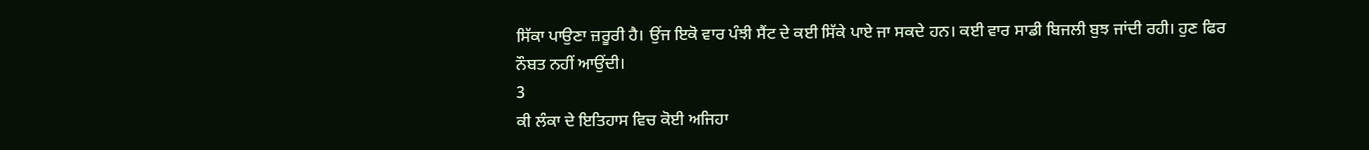ਸਿੱਕਾ ਪਾਉਣਾ ਜ਼ਰੂਰੀ ਹੈ। ਉਂਜ ਇਕੋ ਵਾਰ ਪੰਝੀ ਸੈਂਟ ਦੇ ਕਈ ਸਿੱਕੇ ਪਾਏ ਜਾ ਸਕਦੇ ਹਨ। ਕਈ ਵਾਰ ਸਾਡੀ ਬਿਜਲੀ ਬੁਝ ਜਾਂਦੀ ਰਹੀ। ਹੁਣ ਫਿਰ ਨੌਬਤ ਨਹੀਂ ਆਉਂਦੀ।
3
ਕੀ ਲੰਕਾ ਦੇ ਇਤਿਹਾਸ ਵਿਚ ਕੋਈ ਅਜਿਹਾ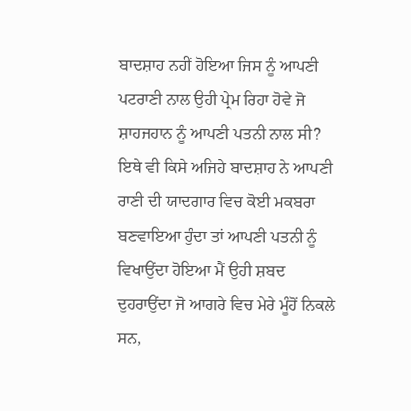ਬਾਦਸ਼ਾਹ ਨਹੀਂ ਹੋਇਆ ਜਿਸ ਨੂੰ ਆਪਣੀ ਪਟਰਾਣੀ ਨਾਲ ਉਹੀ ਪ੍ਰੇਮ ਰਿਹਾ ਹੋਵੇ ਜੋ ਸ਼ਾਹਜਹਾਨ ਨੂੰ ਆਪਣੀ ਪਤਨੀ ਨਾਲ ਸੀ? ਇਥੇ ਵੀ ਕਿਸੇ ਅਜਿਹੇ ਬਾਦਸ਼ਾਹ ਨੇ ਆਪਣੀ ਰਾਣੀ ਦੀ ਯਾਦਗਾਰ ਵਿਚ ਕੋਈ ਮਕਬਰਾ ਬਣਵਾਇਆ ਹੁੰਦਾ ਤਾਂ ਆਪਣੀ ਪਤਨੀ ਨੂੰ ਵਿਖਾਉਂਦਾ ਹੋਇਆ ਮੈਂ ਉਹੀ ਸ਼ਬਦ ਦੁਹਰਾਉਂਦਾ ਜੋ ਆਗਰੇ ਵਿਚ ਮੇਰੇ ਮੂੰਹੋਂ ਨਿਕਲੇ ਸਨ,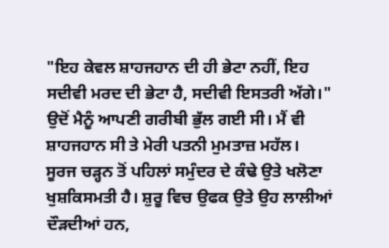"ਇਹ ਕੇਵਲ ਸ਼ਾਹਜਹਾਨ ਦੀ ਹੀ ਭੇਟਾ ਨਹੀਂ, ਇਹ ਸਦੀਵੀ ਮਰਦ ਦੀ ਭੇਟਾ ਹੈ, ਸਦੀਵੀ ਇਸਤਰੀ ਅੱਗੇ।" ਉਦੋਂ ਮੈਨੂੰ ਆਪਣੀ ਗਰੀਬੀ ਭੁੱਲ ਗਈ ਸੀ। ਮੈਂ ਵੀ ਸ਼ਾਹਜਹਾਨ ਸੀ ਤੇ ਮੇਰੀ ਪਤਨੀ ਮੁਮਤਾਜ਼ ਮਹੱਲ।
ਸੂਰਜ ਚੜ੍ਹਨ ਤੋਂ ਪਹਿਲਾਂ ਸਮੁੰਦਰ ਦੇ ਕੰਢੇ ਉਤੇ ਖਲੋਣਾ ਖੁਸ਼ਕਿਸਮਤੀ ਹੈ। ਸ਼ੁਰੂ ਵਿਚ ਉਫਕ ਉਤੇ ਉਹ ਲਾਲੀਆਂ ਦੌੜਦੀਆਂ ਹਨ,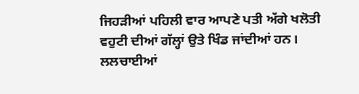ਜਿਹੜੀਆਂ ਪਹਿਲੀ ਵਾਰ ਆਪਣੇ ਪਤੀ ਅੱਗੇ ਖਲੋਤੀ ਵਹੁਟੀ ਦੀਆਂ ਗੱਲ੍ਹਾਂ ਉਤੇ ਖਿੰਡ ਜਾਂਦੀਆਂ ਹਨ।
ਲਲਚਾਈਆਂ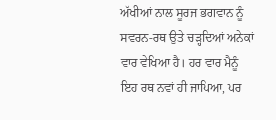ਅੱਖੀਆਂ ਨਾਲ ਸੂਰਜ ਭਗਵਾਨ ਨੂੰ ਸਵਰਨ-ਰਥ ਉਤੇ ਚੜ੍ਹਦਿਆਂ ਅਨੇਕਾਂ ਵਾਰ ਵੇਖਿਆ ਹੈ। ਹਰ ਵਾਰ ਮੈਨੂੰ ਇਹ ਰਥ ਨਵਾਂ ਹੀ ਜਾਪਿਆ, ਪਰ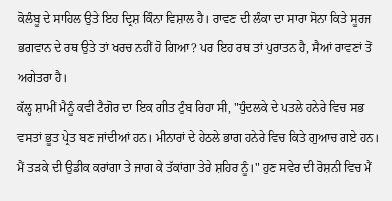ਕੋਲੰਬੂ ਦੇ ਸਾਹਿਲ ਉਤੇ ਇਹ ਦ੍ਰਿਸ਼ ਕਿੰਨਾ ਵਿਸ਼ਾਲ ਹੈ। ਰਾਵਣ ਦੀ ਲੰਕਾ ਦਾ ਸਾਰਾ ਸੋਨਾ ਕਿਤੇ ਸੂਰਜ ਭਗਵਾਨ ਦੇ ਰਥ ਉਤੇ ਤਾਂ ਖਰਚ ਨਹੀਂ ਹੋ ਗਿਆ? ਪਰ ਇਹ ਰਥ ਤਾਂ ਪੁਰਾਤਨ ਹੈ, ਸੈਆਂ ਰਾਵਣਾਂ ਤੋਂ ਅਗੇਤਰਾ ਹੈ।
ਕੱਲ੍ਹ ਸ਼ਾਮੀਂ ਮੈਨੂੰ ਕਵੀ ਟੈਗੋਰ ਦਾ ਇਕ ਗੀਤ ਟੁੰਬ ਰਿਹਾ ਸੀ, "ਧੁੰਦਲਕੇ ਦੇ ਪਤਲੇ ਹਨੇਰੇ ਵਿਚ ਸਭ ਵਸਤਾਂ ਭੂਤ ਪ੍ਰੇਤ ਬਣ ਜਾਂਦੀਆਂ ਹਨ। ਮੀਨਾਰਾਂ ਦੇ ਹੇਠਲੇ ਭਾਗ ਹਨੇਰੇ ਵਿਚ ਕਿਤੇ ਗੁਆਚ ਗਏ ਹਨ। ਮੈਂ ਤੜਕੇ ਦੀ ਉਡੀਕ ਕਰਾਂਗਾ ਤੇ ਜਾਗ ਕੇ ਤੱਕਾਂਗਾ ਤੇਰੇ ਸ਼ਹਿਰ ਨੂੰ।" ਹੁਣ ਸਵੇਰ ਦੀ ਰੋਸ਼ਨੀ ਵਿਚ ਮੈਂ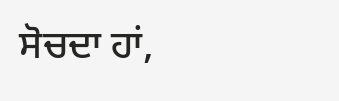ਸੋਚਦਾ ਹਾਂ,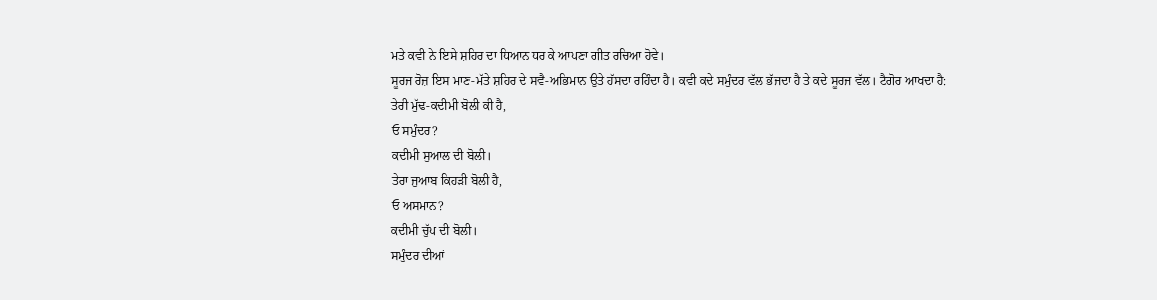ਮਤੇ ਕਵੀ ਨੇ ਇਸੇ ਸ਼ਹਿਰ ਦਾ ਧਿਆਨ ਧਰ ਕੇ ਆਪਣਾ ਗੀਤ ਰਚਿਆ ਹੋਵੇ।
ਸੂਰਜ ਰੋਜ਼ ਇਸ ਮਾਣ-ਮੱਤੇ ਸ਼ਹਿਰ ਦੇ ਸਵੈ-ਅਭਿਮਾਨ ਉਤੇ ਹੱਸਦਾ ਰਹਿੰਦਾ ਹੈ। ਕਵੀ ਕਦੇ ਸਮੁੰਦਰ ਵੱਲ ਭੱਜਦਾ ਹੈ ਤੇ ਕਦੇ ਸੂਰਜ ਵੱਲ। ਟੈਗੋਰ ਆਖਦਾ ਹੈ:
ਤੇਰੀ ਮੁੱਢ-ਕਦੀਮੀ ਬੋਲੀ ਕੀ ਹੈ,
ਓ ਸਮੁੰਦਰ?
ਕਦੀਮੀ ਸੁਆਲ ਦੀ ਬੋਲੀ।
ਤੇਰਾ ਜੁਆਬ ਕਿਹੜੀ ਬੋਲੀ ਹੈ,
ਓ ਅਸਮਾਨ?
ਕਦੀਮੀ ਚੁੱਪ ਦੀ ਬੋਲੀ।
ਸਮੁੰਦਰ ਦੀਆਂ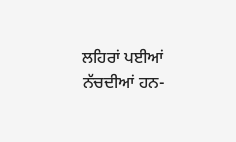ਲਹਿਰਾਂ ਪਈਆਂ ਨੱਚਦੀਆਂ ਹਨ-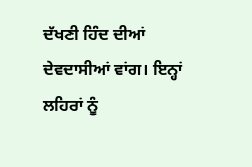ਦੱਖਣੀ ਹਿੰਦ ਦੀਆਂ ਦੇਵਦਾਸੀਆਂ ਵਾਂਗ। ਇਨ੍ਹਾਂ ਲਹਿਰਾਂ ਨੂੰ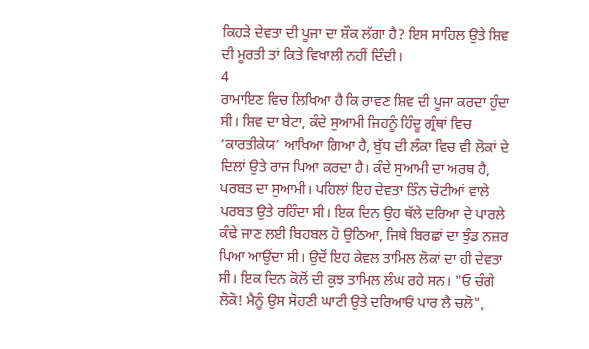ਕਿਹੜੇ ਦੇਵਤਾ ਦੀ ਪੂਜਾ ਦਾ ਸ਼ੌਕ ਲੱਗਾ ਹੈ? ਇਸ ਸਾਹਿਲ ਉਤੇ ਸ਼ਿਵ ਦੀ ਮੂਰਤੀ ਤਾਂ ਕਿਤੇ ਵਿਖਾਲੀ ਨਹੀਂ ਦਿੰਦੀ।
4
ਰਾਮਾਇਣ ਵਿਚ ਲਿਖਿਆ ਹੈ ਕਿ ਰਾਵਣ ਸ਼ਿਵ ਦੀ ਪੂਜਾ ਕਰਦਾ ਹੁੰਦਾ ਸੀ। ਸ਼ਿਵ ਦਾ ਬੇਟਾ, ਕੰਦੇ ਸੁਆਮੀ ਜਿਹਨੂੰ ਹਿੰਦੂ ਗ੍ਰੰਥਾਂ ਵਿਚ ‘ਕਾਰਤੀਕੇਯ’ ਆਖਿਆ ਗਿਆ ਹੈ, ਬੁੱਧ ਦੀ ਲੰਕਾ ਵਿਚ ਵੀ ਲੋਕਾਂ ਦੇ ਦਿਲਾਂ ਉਤੇ ਰਾਜ ਪਿਆ ਕਰਦਾ ਹੈ। ਕੰਦੇ ਸੁਆਮੀ ਦਾ ਅਰਥ ਹੈ, ਪਰਬਤ ਦਾ ਸੁਆਮੀ। ਪਹਿਲਾਂ ਇਹ ਦੇਵਤਾ ਤਿੰਨ ਚੋਟੀਆਂ ਵਾਲੇ ਪਰਬਤ ਉਤੇ ਰਹਿੰਦਾ ਸੀ। ਇਕ ਦਿਨ ਉਹ ਥੱਲੇ ਦਰਿਆ ਦੇ ਪਾਰਲੇ ਕੰਢੇ ਜਾਣ ਲਈ ਬਿਹਬਲ ਹੋ ਉਠਿਆ, ਜਿਥੇ ਬਿਰਛਾਂ ਦਾ ਝੁੰਡ ਨਜ਼ਰ ਪਿਆ ਆਉਂਦਾ ਸੀ। ਉਦੋਂ ਇਹ ਕੇਵਲ ਤਾਮਿਲ ਲੋਕਾਂ ਦਾ ਹੀ ਦੇਵਤਾ ਸੀ। ਇਕ ਦਿਨ ਕੋਲੋਂ ਦੀ ਕੁਝ ਤਾਮਿਲ ਲੰਘ ਰਹੇ ਸਨ। "ਓ ਚੰਗੇ ਲੋਕੋ! ਮੈਨੂੰ ਉਸ ਸੋਹਣੀ ਘਾਟੀ ਉਤੇ ਦਰਿਆਓਂ ਪਾਰ ਲੈ ਚਲੋ",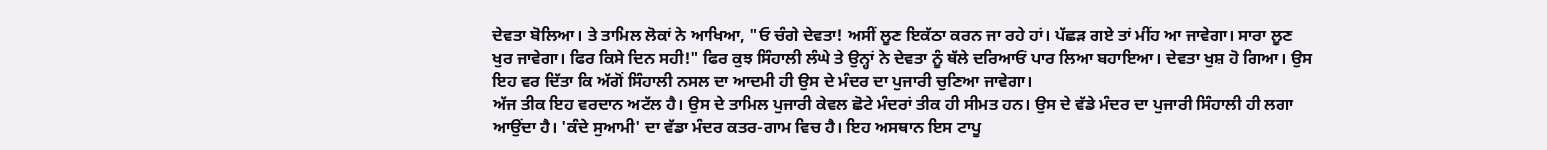ਦੇਵਤਾ ਬੋਲਿਆ। ਤੇ ਤਾਮਿਲ ਲੋਕਾਂ ਨੇ ਆਖਿਆ, "ਓ ਚੰਗੇ ਦੇਵਤਾ! ਅਸੀਂ ਲੂਣ ਇਕੱਠਾ ਕਰਨ ਜਾ ਰਹੇ ਹਾਂ। ਪੱਛੜ ਗਏ ਤਾਂ ਮੀਂਹ ਆ ਜਾਵੇਗਾ। ਸਾਰਾ ਲੂਣ ਖੁਰ ਜਾਵੇਗਾ। ਫਿਰ ਕਿਸੇ ਦਿਨ ਸਹੀ!" ਫਿਰ ਕੁਝ ਸਿੰਹਾਲੀ ਲੰਘੇ ਤੇ ਉਨ੍ਹਾਂ ਨੇ ਦੇਵਤਾ ਨੂੰ ਥੱਲੇ ਦਰਿਆਓਂ ਪਾਰ ਲਿਆ ਬਹਾਇਆ। ਦੇਵਤਾ ਖੁਸ਼ ਹੋ ਗਿਆ। ਉਸ ਇਹ ਵਰ ਦਿੱਤਾ ਕਿ ਅੱਗੋਂ ਸਿੰਹਾਲੀ ਨਸਲ ਦਾ ਆਦਮੀ ਹੀ ਉਸ ਦੇ ਮੰਦਰ ਦਾ ਪੁਜਾਰੀ ਚੁਣਿਆ ਜਾਵੇਗਾ।
ਅੱਜ ਤੀਕ ਇਹ ਵਰਦਾਨ ਅਟੱਲ ਹੈ। ਉਸ ਦੇ ਤਾਮਿਲ ਪੁਜਾਰੀ ਕੇਵਲ ਛੋਟੇ ਮੰਦਰਾਂ ਤੀਕ ਹੀ ਸੀਮਤ ਹਨ। ਉਸ ਦੇ ਵੱਡੇ ਮੰਦਰ ਦਾ ਪੁਜਾਰੀ ਸਿੰਹਾਲੀ ਹੀ ਲਗਾ ਆਉਂਦਾ ਹੈ। 'ਕੰਦੇ ਸੁਆਮੀ' ਦਾ ਵੱਡਾ ਮੰਦਰ ਕਤਰ-ਗਾਮ ਵਿਚ ਹੈ। ਇਹ ਅਸਥਾਨ ਇਸ ਟਾਪੂ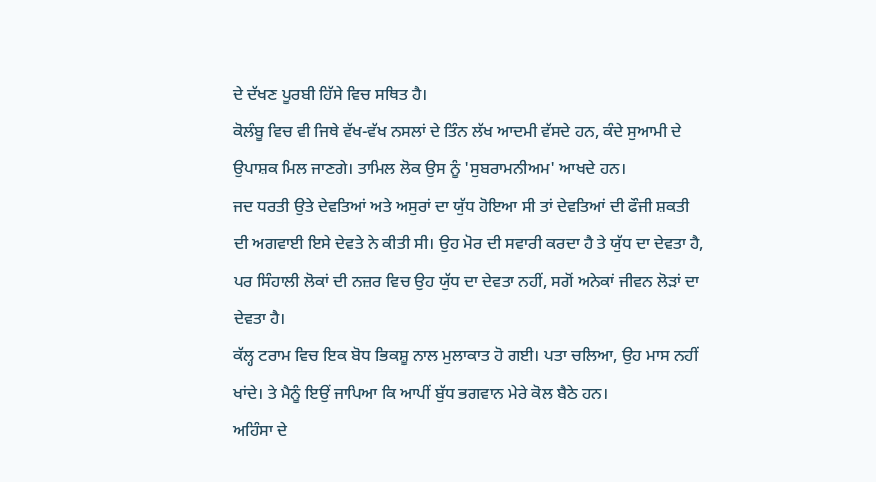ਦੇ ਦੱਖਣ ਪੂਰਬੀ ਹਿੱਸੇ ਵਿਚ ਸਥਿਤ ਹੈ।
ਕੋਲੰਬੂ ਵਿਚ ਵੀ ਜਿਥੇ ਵੱਖ-ਵੱਖ ਨਸਲਾਂ ਦੇ ਤਿੰਨ ਲੱਖ ਆਦਮੀ ਵੱਸਦੇ ਹਨ, ਕੰਦੇ ਸੁਆਮੀ ਦੇ ਉਪਾਸ਼ਕ ਮਿਲ ਜਾਣਗੇ। ਤਾਮਿਲ ਲੋਕ ਉਸ ਨੂੰ 'ਸੁਬਰਾਮਨੀਅਮ' ਆਖਦੇ ਹਨ।
ਜਦ ਧਰਤੀ ਉਤੇ ਦੇਵਤਿਆਂ ਅਤੇ ਅਸੁਰਾਂ ਦਾ ਯੁੱਧ ਹੋਇਆ ਸੀ ਤਾਂ ਦੇਵਤਿਆਂ ਦੀ ਫੌਜੀ ਸ਼ਕਤੀ ਦੀ ਅਗਵਾਈ ਇਸੇ ਦੇਵਤੇ ਨੇ ਕੀਤੀ ਸੀ। ਉਹ ਮੋਰ ਦੀ ਸਵਾਰੀ ਕਰਦਾ ਹੈ ਤੇ ਯੁੱਧ ਦਾ ਦੇਵਤਾ ਹੈ, ਪਰ ਸਿੰਹਾਲੀ ਲੋਕਾਂ ਦੀ ਨਜ਼ਰ ਵਿਚ ਉਹ ਯੁੱਧ ਦਾ ਦੇਵਤਾ ਨਹੀਂ, ਸਗੋਂ ਅਨੇਕਾਂ ਜੀਵਨ ਲੋੜਾਂ ਦਾ ਦੇਵਤਾ ਹੈ।
ਕੱਲ੍ਹ ਟਰਾਮ ਵਿਚ ਇਕ ਬੋਧ ਭਿਕਸ਼ੂ ਨਾਲ ਮੁਲਾਕਾਤ ਹੋ ਗਈ। ਪਤਾ ਚਲਿਆ, ਉਹ ਮਾਸ ਨਹੀਂ ਖਾਂਦੇ। ਤੇ ਮੈਨੂੰ ਇਉਂ ਜਾਪਿਆ ਕਿ ਆਪੀਂ ਬੁੱਧ ਭਗਵਾਨ ਮੇਰੇ ਕੋਲ ਬੈਠੇ ਹਨ।
ਅਹਿੰਸਾ ਦੇ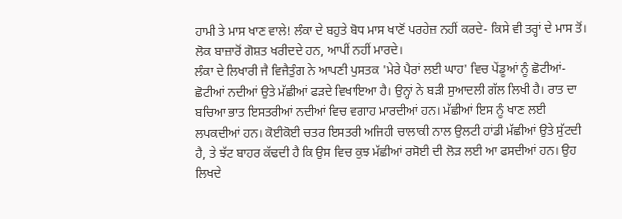ਹਾਮੀ ਤੇ ਮਾਸ ਖਾਣ ਵਾਲੇ! ਲੰਕਾ ਦੇ ਬਹੁਤੇ ਬੋਧ ਮਾਸ ਖਾਣੋਂ ਪਰਹੇਜ਼ ਨਹੀਂ ਕਰਦੇ- ਕਿਸੇ ਵੀ ਤਰ੍ਹਾਂ ਦੇ ਮਾਸ ਤੋਂ। ਲੋਕ ਬਾਜ਼ਾਰੋਂ ਗੋਸ਼ਤ ਖਰੀਦਦੇ ਹਨ, ਆਪੀਂ ਨਹੀਂ ਮਾਰਦੇ।
ਲੰਕਾ ਦੇ ਲਿਖਾਰੀ ਜੈ ਵਿਜੈਤੁੰਗ ਨੇ ਆਪਣੀ ਪੁਸਤਕ 'ਮੇਰੇ ਪੈਰਾਂ ਲਈ ਘਾਹ' ਵਿਚ ਪੇਂਡੂਆਂ ਨੂੰ ਛੋਟੀਆਂ-ਛੋਟੀਆਂ ਨਦੀਆਂ ਉਤੇ ਮੱਛੀਆਂ ਫੜਦੇ ਵਿਖਾਇਆ ਹੈ। ਉਨ੍ਹਾਂ ਨੇ ਬੜੀ ਸੁਆਦਲੀ ਗੱਲ ਲਿਖੀ ਹੈ। ਰਾਤ ਦਾ ਬਚਿਆ ਭਾਤ ਇਸਤਰੀਆਂ ਨਦੀਆਂ ਵਿਚ ਵਗਾਹ ਮਾਰਦੀਆਂ ਹਨ। ਮੱਛੀਆਂ ਇਸ ਨੂੰ ਖਾਣ ਲਈ ਲਪਕਦੀਆਂ ਹਨ। ਕੋਈਕੋਈ ਚਤਰ ਇਸਤਰੀ ਅਜਿਹੀ ਚਾਲਾਕੀ ਨਾਲ ਉਲਟੀ ਹਾਂਡੀ ਮੱਛੀਆਂ ਉਤੇ ਸੁੱਟਦੀ ਹੈ, ਤੇ ਝੱਟ ਬਾਹਰ ਕੱਢਦੀ ਹੈ ਕਿ ਉਸ ਵਿਚ ਕੁਝ ਮੱਛੀਆਂ ਰਸੋਈ ਦੀ ਲੋੜ ਲਈ ਆ ਫਸਦੀਆਂ ਹਨ। ਉਹ ਲਿਖਦੇ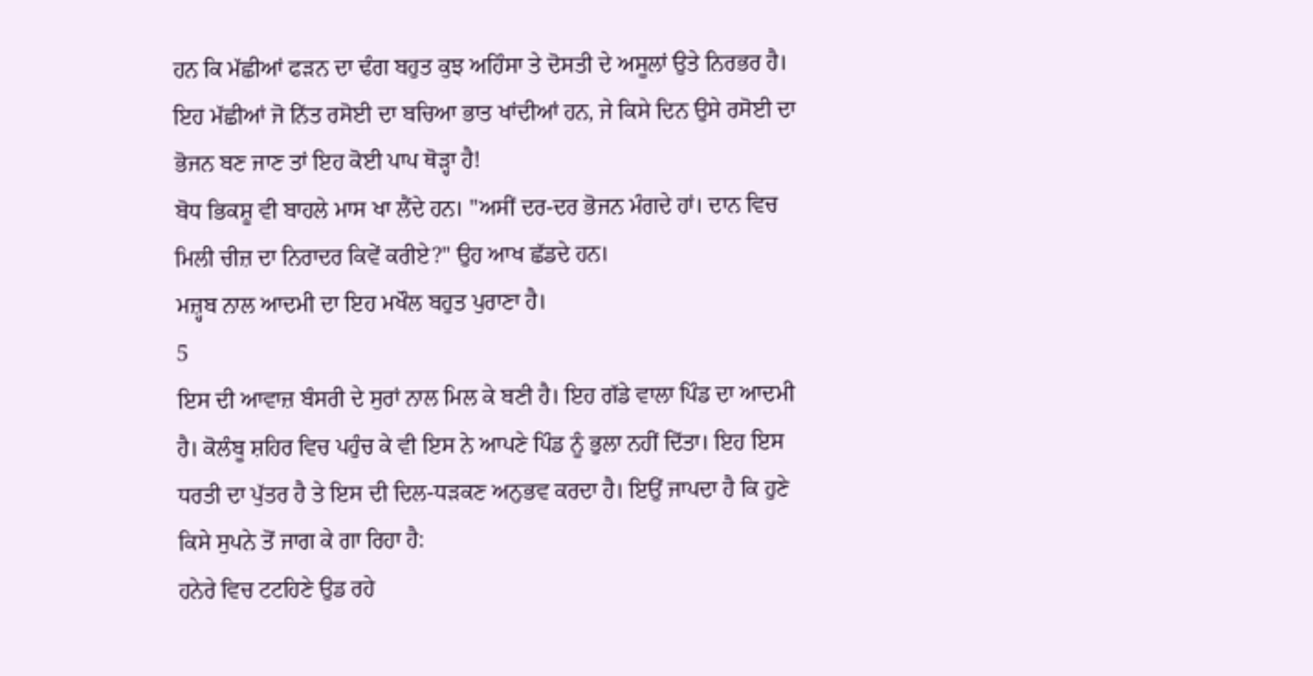ਹਨ ਕਿ ਮੱਛੀਆਂ ਫੜਨ ਦਾ ਢੰਗ ਬਹੁਤ ਕੁਝ ਅਹਿੰਸਾ ਤੇ ਦੋਸਤੀ ਦੇ ਅਸੂਲਾਂ ਉਤੇ ਨਿਰਭਰ ਹੈ। ਇਹ ਮੱਛੀਆਂ ਜੋ ਨਿੱਤ ਰਸੋਈ ਦਾ ਬਚਿਆ ਭਾਤ ਖਾਂਦੀਆਂ ਹਨ, ਜੇ ਕਿਸੇ ਦਿਨ ਉਸੇ ਰਸੋਈ ਦਾ ਭੋਜਨ ਬਣ ਜਾਣ ਤਾਂ ਇਹ ਕੋਈ ਪਾਪ ਥੋੜ੍ਹਾ ਹੈ!
ਬੋਧ ਭਿਕਸ਼ੂ ਵੀ ਬਾਹਲੇ ਮਾਸ ਖਾ ਲੈਂਦੇ ਹਨ। "ਅਸੀਂ ਦਰ-ਦਰ ਭੋਜਨ ਮੰਗਦੇ ਹਾਂ। ਦਾਨ ਵਿਚ ਮਿਲੀ ਚੀਜ਼ ਦਾ ਨਿਰਾਦਰ ਕਿਵੇਂ ਕਰੀਏ?" ਉਹ ਆਖ ਛੱਡਦੇ ਹਨ।
ਮਜ਼੍ਹਬ ਨਾਲ ਆਦਮੀ ਦਾ ਇਹ ਮਖੌਲ ਬਹੁਤ ਪੁਰਾਣਾ ਹੈ।
5
ਇਸ ਦੀ ਆਵਾਜ਼ ਬੰਸਰੀ ਦੇ ਸੁਰਾਂ ਨਾਲ ਮਿਲ ਕੇ ਬਣੀ ਹੈ। ਇਹ ਗੱਡੇ ਵਾਲਾ ਪਿੰਡ ਦਾ ਆਦਮੀ ਹੈ। ਕੋਲੰਬੂ ਸ਼ਹਿਰ ਵਿਚ ਪਹੁੰਚ ਕੇ ਵੀ ਇਸ ਨੇ ਆਪਣੇ ਪਿੰਡ ਨੂੰ ਭੁਲਾ ਨਹੀਂ ਦਿੱਤਾ। ਇਹ ਇਸ ਧਰਤੀ ਦਾ ਪੁੱਤਰ ਹੈ ਤੇ ਇਸ ਦੀ ਦਿਲ-ਧੜਕਣ ਅਨੁਭਵ ਕਰਦਾ ਹੈ। ਇਉਂ ਜਾਪਦਾ ਹੈ ਕਿ ਹੁਣੇ ਕਿਸੇ ਸੁਪਨੇ ਤੋਂ ਜਾਗ ਕੇ ਗਾ ਰਿਹਾ ਹੈ:
ਹਨੇਰੇ ਵਿਚ ਟਟਹਿਣੇ ਉਡ ਰਹੇ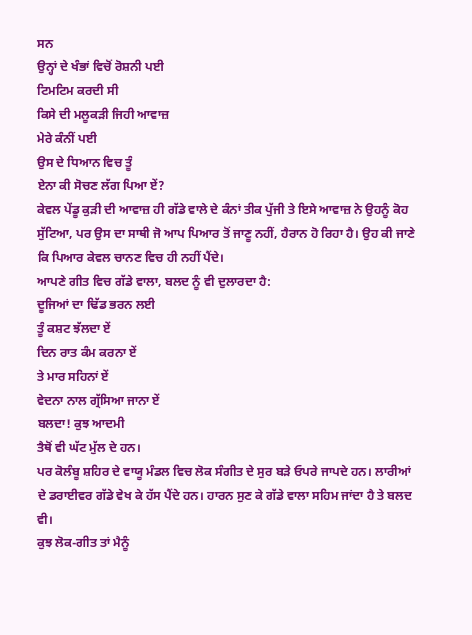ਸਨ
ਉਨ੍ਹਾਂ ਦੇ ਖੰਭਾਂ ਵਿਚੋਂ ਰੋਸ਼ਨੀ ਪਈ
ਟਿਮਟਿਮ ਕਰਦੀ ਸੀ
ਕਿਸੇ ਦੀ ਮਲੂਕੜੀ ਜਿਹੀ ਆਵਾਜ਼
ਮੇਰੇ ਕੰਨੀਂ ਪਈ
ਉਸ ਦੇ ਧਿਆਨ ਵਿਚ ਤੂੰ
ਏਨਾ ਕੀ ਸੋਚਣ ਲੱਗ ਪਿਆ ਏਂ?
ਕੇਵਲ ਪੇਂਡੂ ਕੁੜੀ ਦੀ ਆਵਾਜ਼ ਹੀ ਗੱਡੇ ਵਾਲੇ ਦੇ ਕੰਨਾਂ ਤੀਕ ਪੁੱਜੀ ਤੇ ਇਸੇ ਆਵਾਜ਼ ਨੇ ਉਹਨੂੰ ਕੋਹ ਸੁੱਟਿਆ, ਪਰ ਉਸ ਦਾ ਸਾਥੀ ਜੋ ਆਪ ਪਿਆਰ ਤੋਂ ਜਾਣੂ ਨਹੀਂ, ਹੈਰਾਨ ਹੋ ਰਿਹਾ ਹੈ। ਉਹ ਕੀ ਜਾਣੇ ਕਿ ਪਿਆਰ ਕੇਵਲ ਚਾਨਣ ਵਿਚ ਹੀ ਨਹੀਂ ਪੈਂਦੇ।
ਆਪਣੇ ਗੀਤ ਵਿਚ ਗੱਡੇ ਵਾਲਾ, ਬਲਦ ਨੂੰ ਵੀ ਦੁਲਾਰਦਾ ਹੈ:
ਦੂਜਿਆਂ ਦਾ ਢਿੱਡ ਭਰਨ ਲਈ
ਤੂੰ ਕਸ਼ਟ ਝੱਲਦਾ ਏਂ
ਦਿਨ ਰਾਤ ਕੰਮ ਕਰਨਾ ਏਂ
ਤੇ ਮਾਰ ਸਹਿਨਾਂ ਏਂ
ਵੇਦਨਾ ਨਾਲ ਗ੍ਰੱਸਿਆ ਜਾਨਾ ਏਂ
ਬਲਦਾ! ਕੁਝ ਆਦਮੀ
ਤੈਥੋਂ ਵੀ ਘੱਟ ਮੁੱਲ ਦੇ ਹਨ।
ਪਰ ਕੋਲੰਬੂ ਸ਼ਹਿਰ ਦੇ ਵਾਯੂ ਮੰਡਲ ਵਿਚ ਲੋਕ ਸੰਗੀਤ ਦੇ ਸੁਰ ਬੜੇ ਓਪਰੇ ਜਾਪਦੇ ਹਨ। ਲਾਰੀਆਂ ਦੇ ਡਰਾਈਵਰ ਗੱਡੇ ਵੇਖ ਕੇ ਹੱਸ ਪੈਂਦੇ ਹਨ। ਹਾਰਨ ਸੁਣ ਕੇ ਗੱਡੇ ਵਾਲਾ ਸਹਿਮ ਜਾਂਦਾ ਹੈ ਤੇ ਬਲਦ ਵੀ।
ਕੁਝ ਲੋਕ-ਗੀਤ ਤਾਂ ਮੈਨੂੰ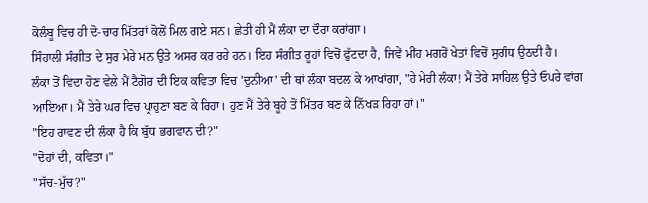ਕੋਲੰਬੂ ਵਿਚ ਹੀ ਦੋ-ਚਾਰ ਮਿੱਤਰਾਂ ਕੋਲੋਂ ਮਿਲ ਗਏ ਸਨ। ਛੇਤੀ ਹੀ ਮੈਂ ਲੰਕਾ ਦਾ ਦੌਰਾ ਕਰਾਂਗਾ।
ਸਿੰਹਾਲੀ ਸੰਗੀਤ ਦੇ ਸੁਰ ਮੇਰੇ ਮਨ ਉਤੇ ਅਸਰ ਕਰ ਰਹੇ ਹਨ। ਇਹ ਸੰਗੀਤ ਰੂਹਾਂ ਵਿਚੋਂ ਫੁੱਟਦਾ ਹੈ, ਜਿਵੇਂ ਮੀਂਹ ਮਗਰੋਂ ਖੇਤਾਂ ਵਿਚੋਂ ਸੁਗੰਧ ਉਠਦੀ ਹੈ।
ਲੰਕਾ ਤੋਂ ਵਿਦਾ ਹੋਣ ਵੇਲੇ ਮੈਂ ਟੈਗੋਰ ਦੀ ਇਕ ਕਵਿਤਾ ਵਿਚ 'ਦੁਨੀਆ' ਦੀ ਥਾਂ ਲੰਕਾ ਬਦਲ ਕੇ ਆਖਾਂਗਾ, "ਹੇ ਮੇਰੀ ਲੰਕਾ! ਮੈਂ ਤੇਰੇ ਸਾਹਿਲ ਉਤੇ ਓਪਰੇ ਵਾਂਗ ਆਇਆ। ਮੈਂ ਤੇਰੇ ਘਰ ਵਿਚ ਪ੍ਰਾਹੁਣਾ ਬਣ ਕੇ ਰਿਹਾ। ਹੁਣ ਮੈਂ ਤੇਰੇ ਬੂਹੇ ਤੋਂ ਮਿੱਤਰ ਬਣ ਕੇ ਨਿੱਖੜ ਰਿਹਾ ਹਾਂ।"
"ਇਹ ਰਾਵਣ ਦੀ ਲੰਕਾ ਹੈ ਕਿ ਬੁੱਧ ਭਗਵਾਨ ਦੀ?"
"ਦੋਹਾਂ ਦੀ, ਕਵਿਤਾ।"
"ਸੱਚ-ਮੁੱਚ?"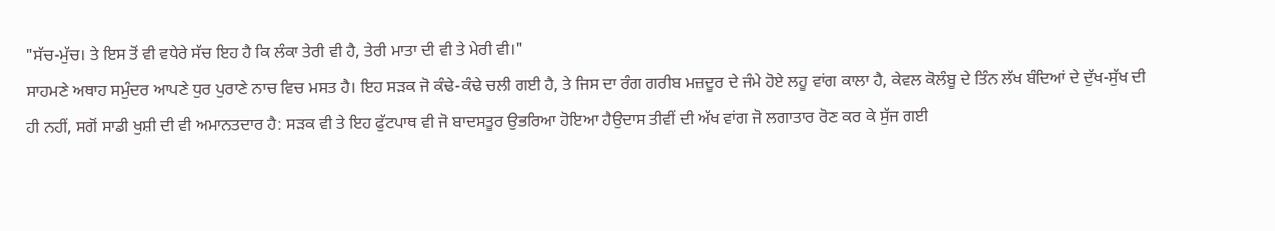"ਸੱਚ-ਮੁੱਚ। ਤੇ ਇਸ ਤੋਂ ਵੀ ਵਧੇਰੇ ਸੱਚ ਇਹ ਹੈ ਕਿ ਲੰਕਾ ਤੇਰੀ ਵੀ ਹੈ, ਤੇਰੀ ਮਾਤਾ ਦੀ ਵੀ ਤੇ ਮੇਰੀ ਵੀ।"
ਸਾਹਮਣੇ ਅਥਾਹ ਸਮੁੰਦਰ ਆਪਣੇ ਧੁਰ ਪੁਰਾਣੇ ਨਾਚ ਵਿਚ ਮਸਤ ਹੈ। ਇਹ ਸੜਕ ਜੋ ਕੰਢੇ-ਕੰਢੇ ਚਲੀ ਗਈ ਹੈ, ਤੇ ਜਿਸ ਦਾ ਰੰਗ ਗਰੀਬ ਮਜ਼ਦੂਰ ਦੇ ਜੰਮੇ ਹੋਏ ਲਹੂ ਵਾਂਗ ਕਾਲਾ ਹੈ, ਕੇਵਲ ਕੋਲੰਬੂ ਦੇ ਤਿੰਨ ਲੱਖ ਬੰਦਿਆਂ ਦੇ ਦੁੱਖ-ਸੁੱਖ ਦੀ ਹੀ ਨਹੀਂ, ਸਗੋਂ ਸਾਡੀ ਖੁਸ਼ੀ ਦੀ ਵੀ ਅਮਾਨਤਦਾਰ ਹੈ: ਸੜਕ ਵੀ ਤੇ ਇਹ ਫੁੱਟਪਾਥ ਵੀ ਜੋ ਬਾਦਸਤੂਰ ਉਭਰਿਆ ਹੋਇਆ ਹੈਉਦਾਸ ਤੀਵੀਂ ਦੀ ਅੱਖ ਵਾਂਗ ਜੋ ਲਗਾਤਾਰ ਰੋਣ ਕਰ ਕੇ ਸੁੱਜ ਗਈ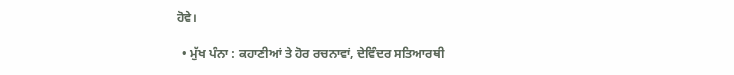ਹੋਵੇ।

  • ਮੁੱਖ ਪੰਨਾ : ਕਹਾਣੀਆਂ ਤੇ ਹੋਰ ਰਚਨਾਵਾਂ, ਦੇਵਿੰਦਰ ਸਤਿਆਰਥੀ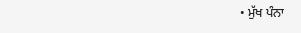• ਮੁੱਖ ਪੰਨਾ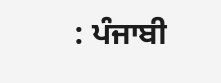: ਪੰਜਾਬੀ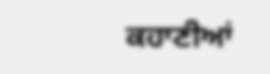ਕਹਾਣੀਆਂ